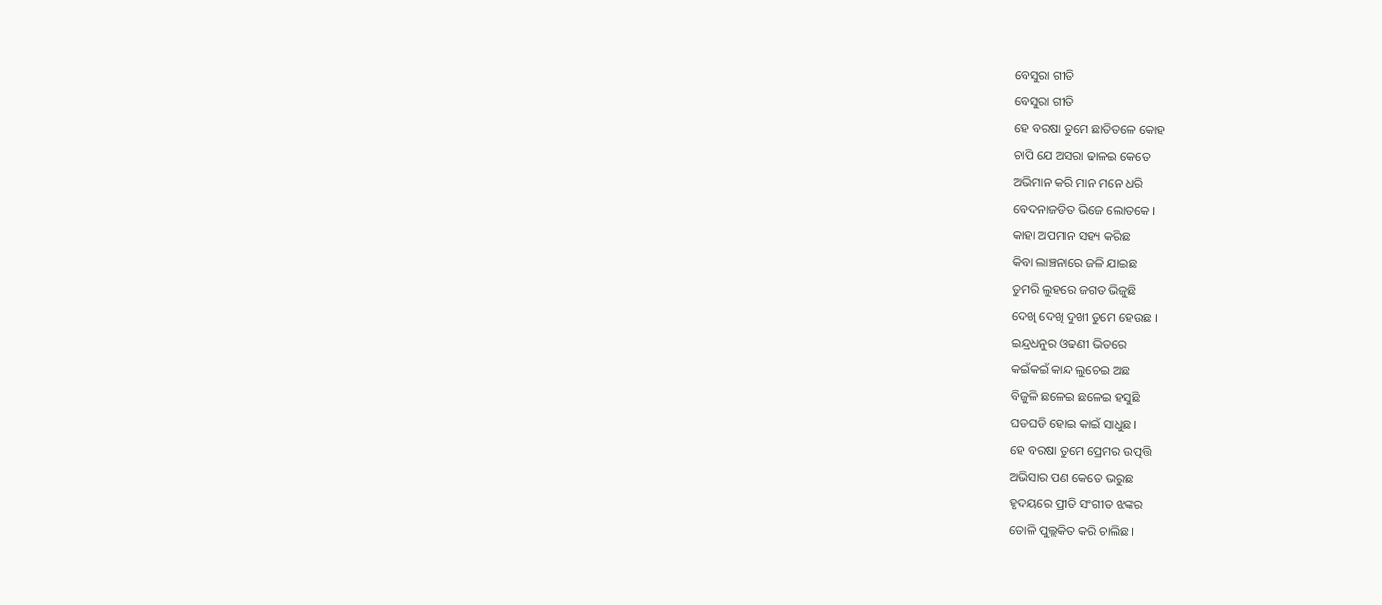ବେସୁରା ଗୀତି
ବେସୁରା ଗୀତି
ହେ ବରଷା ତୁମେ ଛାତିତଳେ କୋହ
ଚାପି ଯେ ଅସରା ଢାଳଇ କେତେ
ଅଭିମାନ କରି ମାନ ମନେ ଧରି
ବେଦନାଜଡିତ ଭିଜେ ଲୋତକେ ।
କାହା ଅପମାନ ସହ୍ୟ କରିଛ
କିବା ଲାଞ୍ଚନାରେ ଜଳି ଯାଇଛ
ତୁମରି ଲୁହରେ ଜଗତ ଭିଜୁଛି
ଦେଖି ଦେଖି ଦୁଖୀ ତୁମେ ହେଉଛ ।
ଇନ୍ଦ୍ରଧନୁର ଓଢଣୀ ଭିତରେ
କଇଁକଇଁ କାନ୍ଦ ଲୁଚେଇ ଅଛ
ବିଜୁଳି ଛଳେଇ ଛଳେଇ ହସୁଛି
ଘଡଘଡି ହୋଇ କାଇଁ ସାଧୁଛ।
ହେ ବରଷା ତୁମେ ପ୍ରେମର ଉତ୍ପତ୍ତି
ଅଭିସାର ପଣ କେତେ ଭରୁଛ
ହୃଦୟରେ ପ୍ରୀତି ସଂଗୀତ ଝଙ୍କର
ତୋଳି ପୁଲ୍ଲକିତ କରି ଚାଲିଛ।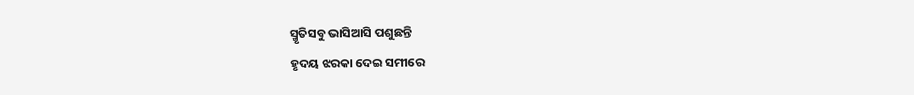ସ୍ମୃତିସବୁ ଭାସିଆସି ପଶୁଛନ୍ତି
ହୃଦୟ ଝରକା ଦେଇ ସମୀରେ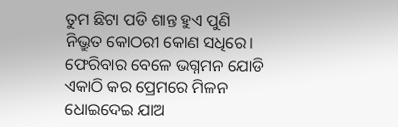ତୁମ ଛିଟା ପଡି ଶାନ୍ତ ହୁଏ ପୁଣି
ନିଭ୍ରୁତ କୋଠରୀ କୋଣ ସଧିରେ।
ଫେରିବାର ବେଳେ ଭଗ୍ନମନ ଯୋଡି
ଏକାଠି କର ପ୍ରେମରେ ମିଳନ
ଧୋଇଦେଇ ଯାଅ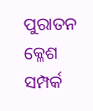ପୁରାତନ କ୍ଳେଶ
ସମ୍ପର୍କ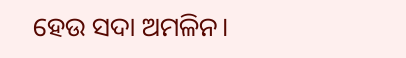ହେଉ ସଦା ଅମଳିନ।